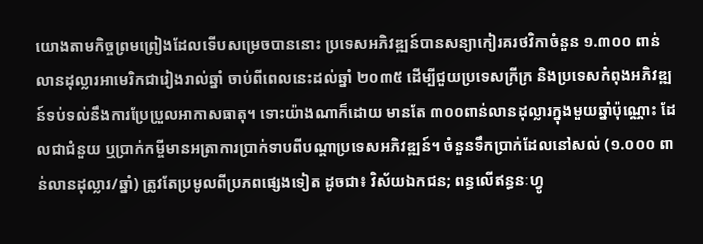យោងតាមកិច្ចព្រមព្រៀងដែលទើបសម្រេចបាននោះ ប្រទេសអភិវឌ្ឍន៍បានសន្យាកៀរគរថវិកាចំនួន ១.៣០០ ពាន់លានដុល្លារអាមេរិកជារៀងរាល់ឆ្នាំ ចាប់ពីពេលនេះដល់ឆ្នាំ ២០៣៥ ដើម្បីជួយប្រទេសក្រីក្រ និងប្រទេសកំពុងអភិវឌ្ឍន៍ទប់ទល់នឹងការប្រែប្រួលអាកាសធាតុ។ ទោះយ៉ាងណាក៏ដោយ មានតែ ៣០០ពាន់លានដុល្លារក្នុងមួយឆ្នាំប៉ុណ្ណោះ ដែលជាជំនួយ ឬប្រាក់កម្ចីមានអត្រាការប្រាក់ទាបពីបណ្តាប្រទេសអភិវឌ្ឍន៍។ ចំនួនទឹកប្រាក់ដែលនៅសល់ (១.០០០ ពាន់លានដុល្លារ/ឆ្នាំ) ត្រូវតែប្រមូលពីប្រភពផ្សេងទៀត ដូចជា៖ វិស័យឯកជន; ពន្ធលើឥន្ធនៈហ្វូ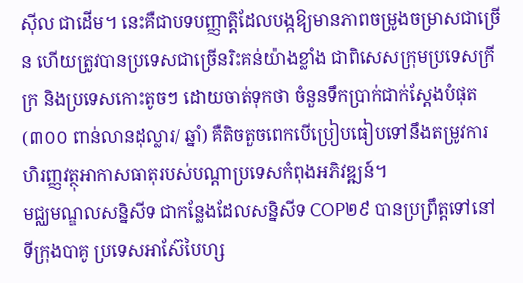ស៊ីល ជាដើម។ នេះគឺជាបទបញ្ញាត្តិដែលបង្កឱ្យមានភាពចម្រូងចម្រាសជាច្រើន ហើយត្រូវបានប្រទេសជាច្រើនរិះគន់យ៉ាងខ្លាំង ជាពិសេសក្រុមប្រទេសក្រីក្រ និងប្រទេសកោះតូចៗ ដោយចាត់ទុកថា ចំនួនទឹកប្រាក់ជាក់ស្តែងបំផុត (៣០០ ពាន់លានដុល្លារ/ ឆ្នាំ) គឺតិចតួចពេកបើប្រៀបធៀបទៅនឹងតម្រូវការហិរញ្ញវត្ថុអាកាសធាតុរបស់បណ្តាប្រទេសកំពុងអភិវឌ្ឍន៍។
មជ្ឈមណ្ឌលសន្និសីទ ជាកន្លែងដែលសន្និសីទ COP២៩ បានប្រព្រឹត្តទៅនៅទីក្រុងបាគូ ប្រទេសអាស៊ែបៃហ្ស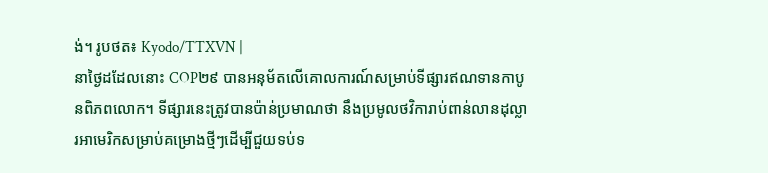ង់។ រូបថត៖ Kyodo/TTXVN |
នាថ្ងៃដដែលនោះ COP២៩ បានអនុម័តលើគោលការណ៍សម្រាប់ទីផ្សារឥណទានកាបូនពិភពលោក។ ទីផ្សារនេះត្រូវបានប៉ាន់ប្រមាណថា នឹងប្រមូលថវិការាប់ពាន់លានដុល្លារអាមេរិកសម្រាប់គម្រោងថ្មីៗដើម្បីជួយទប់ទ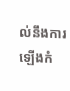ល់នឹងការឡើងកំ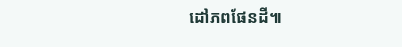ដៅភពផែនដី៕